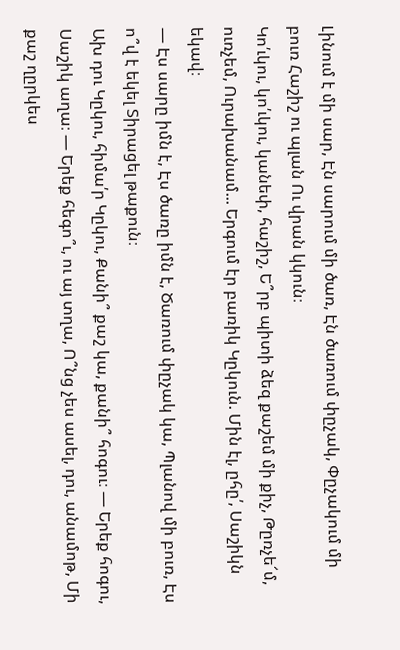Լինում է մի սար, Էն սարում մի ծառ, Էն ծառում փըչակ, Փըչակում մի բուռ Հաշիշ ու պլան Ու վրան կկուն։
Կո՛ւկու, կո՛ւկու, կանեփ, հաշիշ, Ե՞րբ պիտի ձեզ քաշեմ մի քիչ, Թըռչե՜մ, ուռչեմ, Ուրախանամ... Երգում էր բառիկ Կըկուն. Մին էլ, ըհը՛, Սաշիկն եկավ։
— Էս սարը իմն է, Էս ծառը իմն է, Ծառում փըչակ կա, Պլանով մի բուռ, Էս ո՞վ է եկել Տիրացել թաքուն։
Ախ դու Կըկու, հիմա՛ր Կըկու, Քանի՞ քաշ կա, քանի՞ հոգու։ — Երեք հոգու, Սաշիկ աղա։ — Երեք հեգո՞ւ, ու այ տղա, Ո՞նց չես ասել, դու, անամոթ, Մի քաշ ղըրկես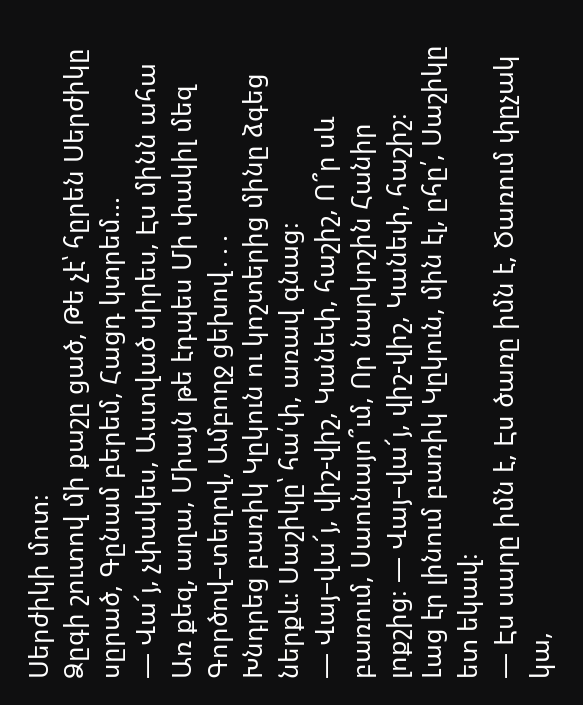Սերժիկի մոտ։
Ձըգի շուտով մի քաշը ցած, Թե չէ՝ հըրեն Սերժիկը սըրած, Գընամ բերեմ, Հացդ կտրեմ...
— Վա՜յ, չփակես, Աստված սիրես, Էս մինն ահա Առ քեզ, աղա, Միայն թե էդպես Մի փակիլ մեզ Գործով–տեղով, Ամբողջ ցեխով․․․
Խնդրեց բառիկ Կըկուն ու կոշտերից մինը ձգեց ներքև։ Սաշիկը՝ հա՛փ, առավ գնաց։
— Վայ–վա՜յ, վիշ-վիշ, Կանեփ, հաշիշ, Ո՞ր սև բառում, Սաունայո՞ւմ, Որ նարկոշին Հանիր լոքշից։ — Վայ–վա՜յ, վիշ-վիշ, Կանեփ, հաշիշ։
Լաց էր լինում բառիկ Կըկուն, մին էլ, ըհը՛, Սաշիկը ետ եկավ։
— Էս սարը իմն է, Էս ծառը իմն է, Ծառում փըչակ կա,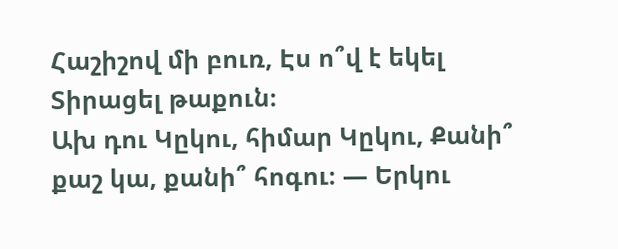Հաշիշով մի բուռ, Էս ո՞վ է եկել Տիրացել թաքուն։
Ախ դու Կըկու, հիմար Կըկու, Քանի՞ քաշ կա, քանի՞ հոգու։ — Երկու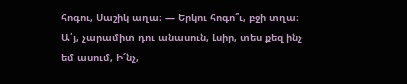հոգու, Սաշիկ աղա։ — Երկու հոգո՞ւ, բջի տղա։
Ա՛յ, չարամիտ դու անասուն, Լսիր, տես քեզ ինչ եմ ասում, Ի՜նչ,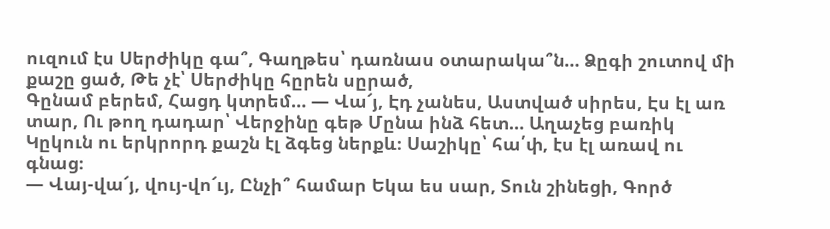ուզում էս Սերժիկը գա՞, Գաղթես՝ դառնաս օտարակա՞ն… Ձըգի շուտով մի քաշը ցած, Թե չէ՝ Սերժիկը հըրեն սըրած,
Գընամ բերեմ, Հացդ կտրեմ… — Վա՜յ, Էդ չանես, Աստված սիրես, Էս էլ առ տար, Ու թող դադար՝ Վերջինը գեթ Մընա ինձ հետ… Աղաչեց բառիկ Կըկուն ու երկրորդ քաշն էլ ձգեց ներքև։ Սաշիկը՝ հա՛փ, էս էլ առավ ու գնաց։
— Վայ-վա՜յ, վույ-վո՜ւյ, Ընչի՞ համար Եկա ես սար, Տուն շինեցի, Գործ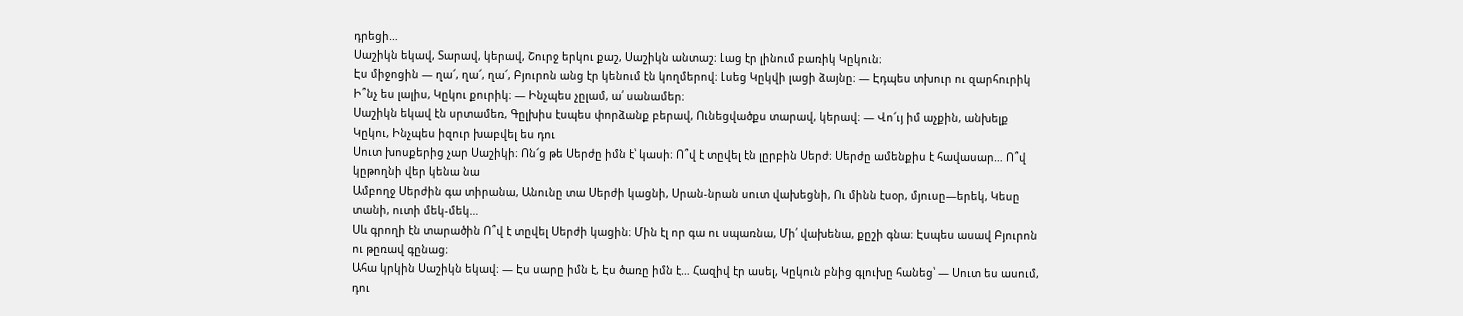դրեցի…
Սաշիկն եկավ, Տարավ, կերավ, Շուրջ երկու քաշ, Սաշիկն անտաշ։ Լաց էր լինում բառիկ Կըկուն։
Էս միջոցին — ղա՜, ղա՜, ղա՜, Բյուրոն անց էր կենում էն կողմերով։ Լսեց Կըկվի լացի ձայնը։ — Էդպես տխուր ու զարհուրիկ Ի՞նչ ես լալիս, Կըկու քուրիկ։ — Ինչպես չըլամ, ա՛ սանամեր։
Սաշիկն եկավ էն սրտամեռ, Գըլխիս էսպես փորձանք բերավ, Ունեցվածքս տարավ, կերավ։ — Վո՜ւյ իմ աչքին, անխելք Կըկու, Ինչպես իզուր խաբվել ես դու
Սուտ խոսքերից չար Սաշիկի։ Ոն՜ց թե Սերժը իմն է՝ կասի։ Ո՞վ է տըվել էն լըրբին Սերժ։ Սերժը ամենքիս է հավասար… Ո՞վ կըթողնի վեր կենա նա
Ամբողջ Սերժին գա տիրանա, Անունը տա Սերժի կացնի, Սրան-նրան սուտ վախեցնի, Ու մինն էսօր, մյուսը—երեկ, Կեսը տանի, ուտի մեկ-մեկ…
Սև գրողի էն տարածին Ո՞վ է տըվել Սերժի կացին։ Մին էլ որ գա ու սպառնա, Մի՛ վախենա, քըշի գնա։ Էսպես ասավ Բյուրոն ու թըռավ գընաց։
Ահա կրկին Սաշիկն եկավ։ — Էս սարը իմն է, Էս ծառը իմն է… Հազիվ էր ասել, Կըկուն բնից գլուխը հանեց՝ — Սուտ ես ասում, դու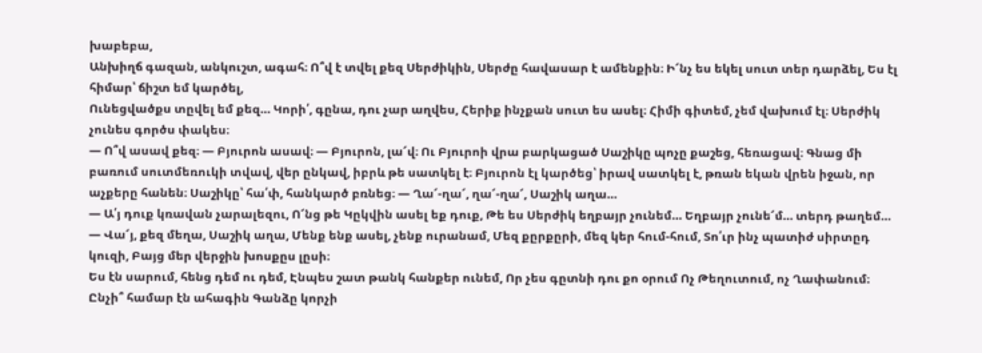խաբեբա,
Անխիղճ գազան, անկուշտ, ագահ։ Ո՞վ է տվել քեզ Սերժիկին, Սերժը հավասար է ամենքին։ Ի՜նչ ես եկել սուտ տեր դարձել, Ես էլ հիմար՝ ճիշտ եմ կարծել,
Ունեցվածքս տըվել եմ քեզ… Կորի՛, գընա, դու չար աղվես, Հերիք ինչքան սուտ ես ասել։ Հիմի գիտեմ, չեմ վախում էլ։ Սերժիկ չունես գործս փակես։
— Ո՞վ ասավ քեզ։ — Բյուրոն ասավ։ — Բյուրոն, լա՜վ։ Ու Բյուրոի վրա բարկացած Սաշիկը պոչը քաշեց, հեռացավ։ Գնաց մի բառում սուտմեռուկի տվավ, վեր ընկավ, իբրև թե սատկել է։ Բյուրոն էլ կարծեց՝ իրավ սատկել է, թռան եկան վրեն իջան, որ աչքերը հանեն։ Սաշիկը՝ հա՛փ, հանկարծ բռնեց։ — Ղա՜-ղա՜, ղա՜-ղա՜, Սաշիկ աղա…
— Ա՛յ դուք կռավան չարալեզու, Ո՜նց թե Կըկվին ասել եք դուք, Թե ես Սերժիկ եղբայր չունեմ… Եղբայր չունե՜մ… տերդ թաղեմ… — Վա՜յ, քեզ մեղա, Սաշիկ աղա, Մենք ենք ասել, չենք ուրանամ, Մեզ քըրքըրի, մեզ կեր հում-հում, Տո՛ւր ինչ պատիժ սիրտըդ կուզի, Բայց մեր վերջին խոսքըս լըսի։
Ես էն սարում, հենց դեմ ու դեմ, Էնպես շատ թանկ հանքեր ունեմ, Որ չես գըտնի դու քո օրում Ոչ Թեղուտում, ոչ Ղափանում։ Ընչի՞ համար էն ահագին Գանձը կորչի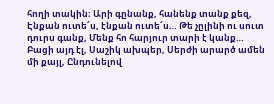հողի տակին։ Արի գընանք, հանենք տանք քեզ, Էնքան ուտե՜ս, էնքան ուտե՜ս… Թե չըլինի ու սուտ դուրս գանք, Մենք հո հարյուր տարի է կանք…
Բացի այդ էլ, Սաշիկ ախպեր, Սերժի արարծ ամեն մի քայլ, Ընդունելով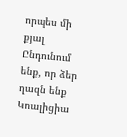որպես մի քյալ Ընդունում ենք, որ ձեր ղազն ենք Կոալիցիա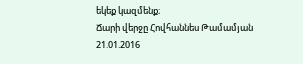եկեք կազմենք։
Ճարի վերջը Հովհաննես Թամամյան
21.01.2016